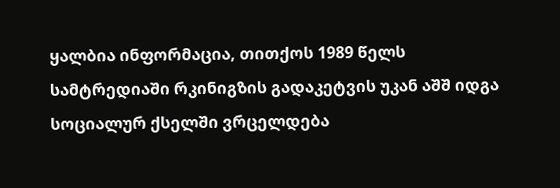ყალბია ინფორმაცია, თითქოს 1989 წელს სამტრედიაში რკინიგზის გადაკეტვის უკან აშშ იდგა
სოციალურ ქსელში ვრცელდება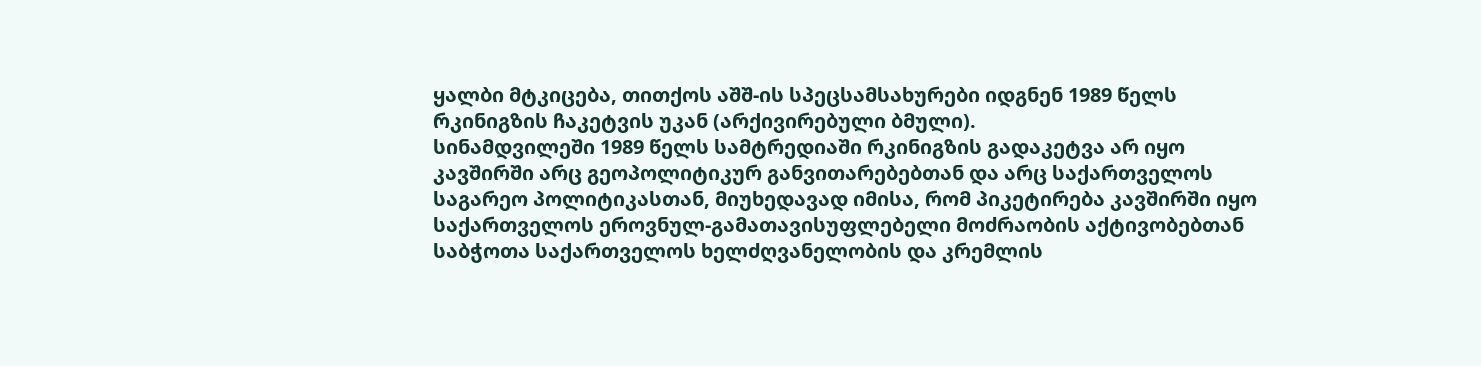ყალბი მტკიცება, თითქოს აშშ-ის სპეცსამსახურები იდგნენ 1989 წელს რკინიგზის ჩაკეტვის უკან (არქივირებული ბმული).
სინამდვილეში 1989 წელს სამტრედიაში რკინიგზის გადაკეტვა არ იყო კავშირში არც გეოპოლიტიკურ განვითარებებთან და არც საქართველოს საგარეო პოლიტიკასთან, მიუხედავად იმისა, რომ პიკეტირება კავშირში იყო საქართველოს ეროვნულ-გამათავისუფლებელი მოძრაობის აქტივობებთან საბჭოთა საქართველოს ხელძღვანელობის და კრემლის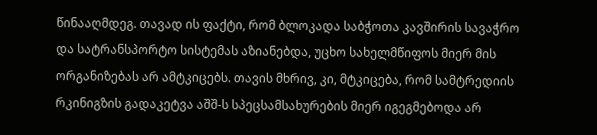წინააღმდეგ. თავად ის ფაქტი, რომ ბლოკადა საბჭოთა კავშირის სავაჭრო და სატრანსპორტო სისტემას აზიანებდა, უცხო სახელმწიფოს მიერ მის ორგანიზებას არ ამტკიცებს. თავის მხრივ, კი, მტკიცება, რომ სამტრედიის რკინიგზის გადაკეტვა აშშ-ს სპეცსამსახურების მიერ იგეგმებოდა არ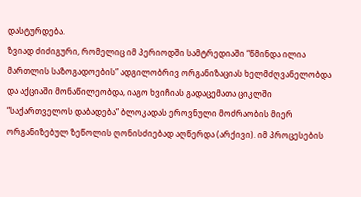დასტურდება.
ზვიად ძიძიგური, რომელიც იმ პერიოდში სამტრედიაში “წმინდა ილია მართლის საზოგადოების” ადგილობრივ ორგანიზაციას ხელმძღვანელობდა და აქციაში მონაწილეობდა, იაგო ხვიჩიას გადაცემათა ციკლში “საქართველოს დაბადება” ბლოკადას ეროვნული მოძრაობის მიერ ორგანიზებულ ზეწოლის ღონისძიებად აღწერდა (არქივი). იმ პროცესების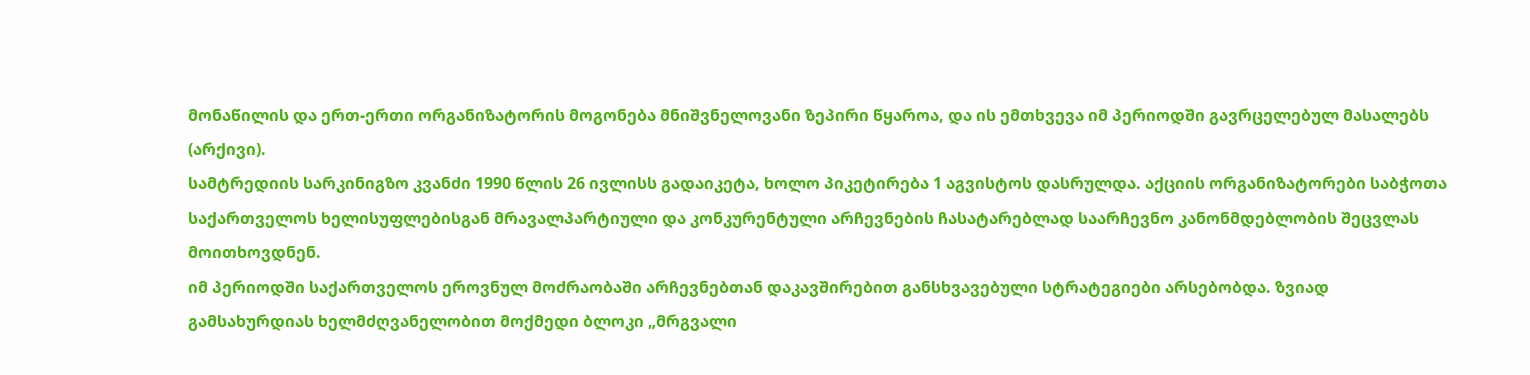მონაწილის და ერთ-ერთი ორგანიზატორის მოგონება მნიშვნელოვანი ზეპირი წყაროა, და ის ემთხვევა იმ პერიოდში გავრცელებულ მასალებს (არქივი).
სამტრედიის სარკინიგზო კვანძი 1990 წლის 26 ივლისს გადაიკეტა, ხოლო პიკეტირება 1 აგვისტოს დასრულდა. აქციის ორგანიზატორები საბჭოთა საქართველოს ხელისუფლებისგან მრავალპარტიული და კონკურენტული არჩევნების ჩასატარებლად საარჩევნო კანონმდებლობის შეცვლას მოითხოვდნენ.
იმ პერიოდში საქართველოს ეროვნულ მოძრაობაში არჩევნებთან დაკავშირებით განსხვავებული სტრატეგიები არსებობდა. ზვიად გამსახურდიას ხელმძღვანელობით მოქმედი ბლოკი „მრგვალი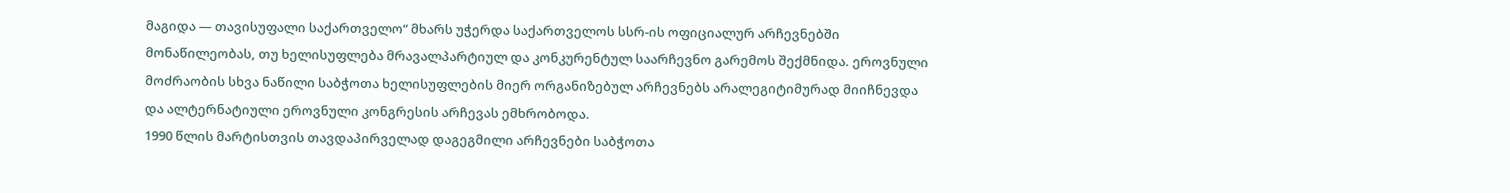მაგიდა — თავისუფალი საქართველო“ მხარს უჭერდა საქართველოს სსრ-ის ოფიციალურ არჩევნებში მონაწილეობას, თუ ხელისუფლება მრავალპარტიულ და კონკურენტულ საარჩევნო გარემოს შექმნიდა. ეროვნული მოძრაობის სხვა ნაწილი საბჭოთა ხელისუფლების მიერ ორგანიზებულ არჩევნებს არალეგიტიმურად მიიჩნევდა და ალტერნატიული ეროვნული კონგრესის არჩევას ემხრობოდა.
1990 წლის მარტისთვის თავდაპირველად დაგეგმილი არჩევნები საბჭოთა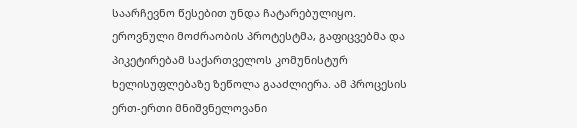საარჩევნო წესებით უნდა ჩატარებულიყო. ეროვნული მოძრაობის პროტესტმა, გაფიცვებმა და პიკეტირებამ საქართველოს კომუნისტურ ხელისუფლებაზე ზეწოლა გააძლიერა. ამ პროცესის ერთ-ერთი მნიშვნელოვანი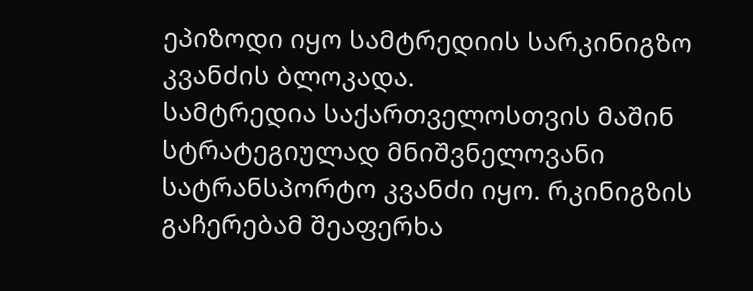ეპიზოდი იყო სამტრედიის სარკინიგზო კვანძის ბლოკადა.
სამტრედია საქართველოსთვის მაშინ სტრატეგიულად მნიშვნელოვანი სატრანსპორტო კვანძი იყო. რკინიგზის გაჩერებამ შეაფერხა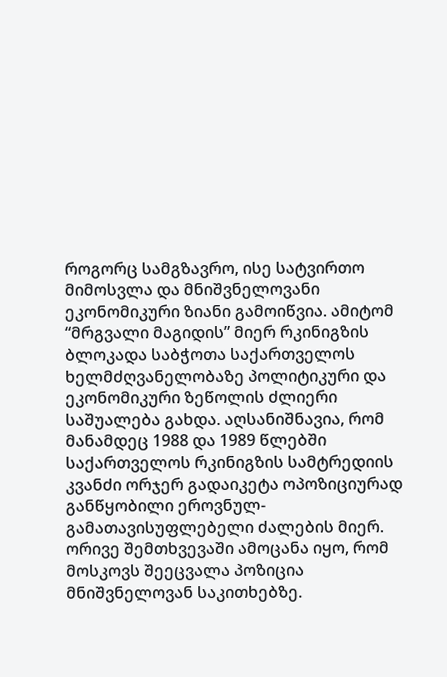როგორც სამგზავრო, ისე სატვირთო მიმოსვლა და მნიშვნელოვანი ეკონომიკური ზიანი გამოიწვია. ამიტომ “მრგვალი მაგიდის” მიერ რკინიგზის ბლოკადა საბჭოთა საქართველოს ხელმძღვანელობაზე პოლიტიკური და ეკონომიკური ზეწოლის ძლიერი საშუალება გახდა. აღსანიშნავია, რომ მანამდეც 1988 და 1989 წლებში საქართველოს რკინიგზის სამტრედიის კვანძი ორჯერ გადაიკეტა ოპოზიციურად განწყობილი ეროვნულ-გამათავისუფლებელი ძალების მიერ. ორივე შემთხვევაში ამოცანა იყო, რომ მოსკოვს შეეცვალა პოზიცია მნიშვნელოვან საკითხებზე.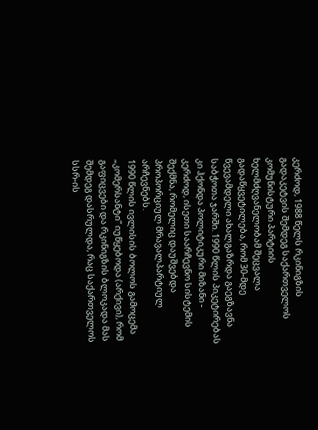კერძოდ, 1988 წელს რკინიგზის გადაკეტვის შემდეგ საქართველოს კომუნისტური პარტიის ხელმძღვანელობამ შეცვალა გადაწყვეტილება, რომ 30-მდე წვევამდელი ახალგაზრდა გაეგზავნა საბჭოთა ჯარში. 1990 წლის პიკეტირებას კი ჰქონდა პოლიტიკური მიზანი - კერძოდ, ისეთი საარჩევნო სისტემის შექმნა, რომელიც დაუშვებდა პროპორციულ მრავალპარტიულ არჩევნებს.
1990 წლის ივლისის ბოლოს გამოცემა „კომერსანტი“ იუწყებოდა (არქივი), რომ გაფიცვები და რკინიგზის ბლოკადა მას შემდეგ დასრულდა, რაც საქართველოს სსრ-ის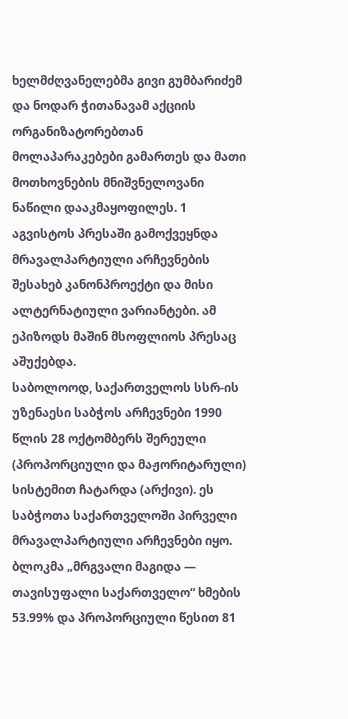ხელმძღვანელებმა გივი გუმბარიძემ და ნოდარ ჭითანავამ აქციის ორგანიზატორებთან მოლაპარაკებები გამართეს და მათი მოთხოვნების მნიშვნელოვანი ნაწილი დააკმაყოფილეს. 1 აგვისტოს პრესაში გამოქვეყნდა მრავალპარტიული არჩევნების შესახებ კანონპროექტი და მისი ალტერნატიული ვარიანტები. ამ ეპიზოდს მაშინ მსოფლიოს პრესაც აშუქებდა.
საბოლოოდ, საქართველოს სსრ-ის უზენაესი საბჭოს არჩევნები 1990 წლის 28 ოქტომბერს შერეული (პროპორციული და მაჟორიტარული) სისტემით ჩატარდა (არქივი). ეს საბჭოთა საქართველოში პირველი მრავალპარტიული არჩევნები იყო. ბლოკმა „მრგვალი მაგიდა — თავისუფალი საქართველო“ ხმების 53.99% და პროპორციული წესით 81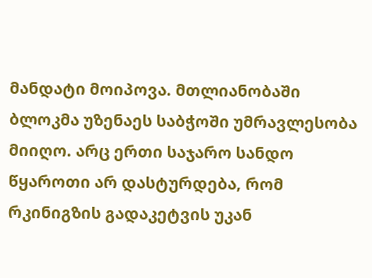მანდატი მოიპოვა. მთლიანობაში ბლოკმა უზენაეს საბჭოში უმრავლესობა მიიღო. არც ერთი საჯარო სანდო წყაროთი არ დასტურდება, რომ რკინიგზის გადაკეტვის უკან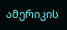ამერიკის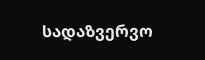სადაზვერვო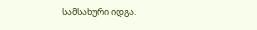სამსახური იდგა.